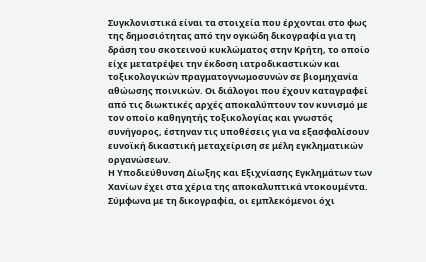Συγκλονιστικά είναι τα στοιχεία που έρχονται στο φως της δημοσιότητας από την ογκώδη δικογραφία για τη δράση του σκοτεινού κυκλώματος στην Κρήτη, το οποίο είχε μετατρέψει την έκδοση ιατροδικαστικών και τοξικολογικών πραγματογνωμοσυνών σε βιομηχανία αθώωσης ποινικών. Οι διάλογοι που έχουν καταγραφεί από τις διωκτικές αρχές αποκαλύπτουν τον κυνισμό με τον οποίο καθηγητής τοξικολογίας και γνωστός συνήγορος, έστηναν τις υποθέσεις για να εξασφαλίσουν ευνοϊκή δικαστική μεταχείριση σε μέλη εγκληματικών οργανώσεων.
Η Υποδιεύθυνση Δίωξης και Εξιχνίασης Εγκλημάτων των Χανίων έχει στα χέρια της αποκαλυπτικά ντοκουμέντα. Σύμφωνα με τη δικογραφία, οι εμπλεκόμενοι όχι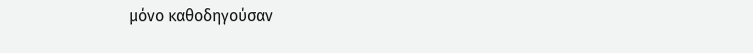μόνο καθοδηγούσαν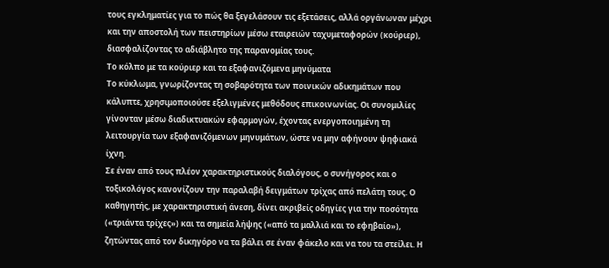τους εγκληματίες για το πώς θα ξεγελάσουν τις εξετάσεις, αλλά οργάνωναν μέχρι και την αποστολή των πειστηρίων μέσω εταιρειών ταχυμεταφορών (κούριερ), διασφαλίζοντας το αδιάβλητο της παρανομίας τους.
Το κόλπο με τα κούριερ και τα εξαφανιζόμενα μηνύματα
Το κύκλωμα, γνωρίζοντας τη σοβαρότητα των ποινικών αδικημάτων που κάλυπτε, χρησιμοποιούσε εξελιγμένες μεθόδους επικοινωνίας. Οι συνομιλίες γίνονταν μέσω διαδικτυακών εφαρμογών, έχοντας ενεργοποιημένη τη λειτουργία των εξαφανιζόμενων μηνυμάτων, ώστε να μην αφήνουν ψηφιακά ίχνη.
Σε έναν από τους πλέον χαρακτηριστικούς διαλόγους, ο συνήγορος και ο τοξικολόγος κανονίζουν την παραλαβή δειγμάτων τρίχας από πελάτη τους. Ο καθηγητής, με χαρακτηριστική άνεση, δίνει ακριβείς οδηγίες για την ποσότητα («τριάντα τρίχες») και τα σημεία λήψης («από τα μαλλιά και το εφηβαίο»), ζητώντας από τον δικηγόρο να τα βάλει σε έναν φάκελο και να του τα στείλει. Η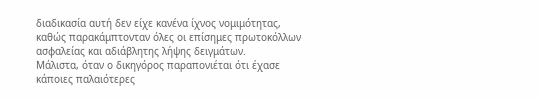διαδικασία αυτή δεν είχε κανένα ίχνος νομιμότητας, καθώς παρακάμπτονταν όλες οι επίσημες πρωτοκόλλων ασφαλείας και αδιάβλητης λήψης δειγμάτων.
Μάλιστα, όταν ο δικηγόρος παραπονιέται ότι έχασε κάποιες παλαιότερες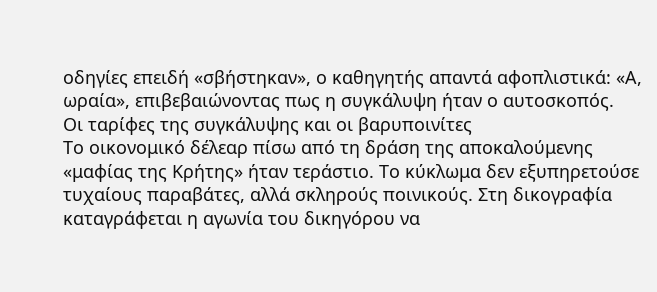οδηγίες επειδή «σβήστηκαν», ο καθηγητής απαντά αφοπλιστικά: «Α, ωραία», επιβεβαιώνοντας πως η συγκάλυψη ήταν ο αυτοσκοπός.
Οι ταρίφες της συγκάλυψης και οι βαρυποινίτες
Το οικονομικό δέλεαρ πίσω από τη δράση της αποκαλούμενης «μαφίας της Κρήτης» ήταν τεράστιο. Το κύκλωμα δεν εξυπηρετούσε τυχαίους παραβάτες, αλλά σκληρούς ποινικούς. Στη δικογραφία καταγράφεται η αγωνία του δικηγόρου να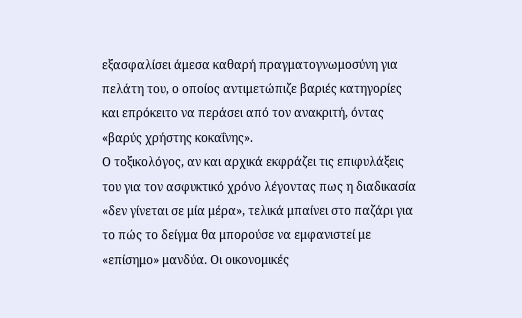εξασφαλίσει άμεσα καθαρή πραγματογνωμοσύνη για πελάτη του, ο οποίος αντιμετώπιζε βαριές κατηγορίες και επρόκειτο να περάσει από τον ανακριτή, όντας «βαρύς χρήστης κοκαΐνης».
Ο τοξικολόγος, αν και αρχικά εκφράζει τις επιφυλάξεις του για τον ασφυκτικό χρόνο λέγοντας πως η διαδικασία «δεν γίνεται σε μία μέρα», τελικά μπαίνει στο παζάρι για το πώς το δείγμα θα μπορούσε να εμφανιστεί με «επίσημο» μανδύα. Οι οικονομικές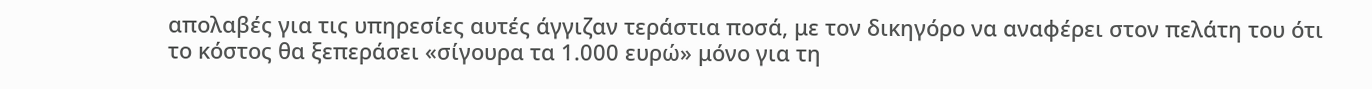απολαβές για τις υπηρεσίες αυτές άγγιζαν τεράστια ποσά, με τον δικηγόρο να αναφέρει στον πελάτη του ότι το κόστος θα ξεπεράσει «σίγουρα τα 1.000 ευρώ» μόνο για τη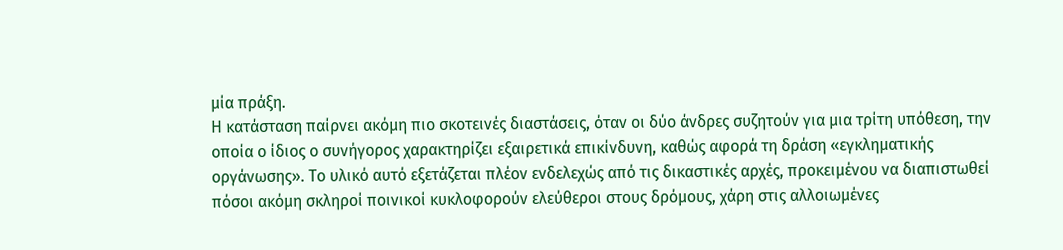μία πράξη.
Η κατάσταση παίρνει ακόμη πιο σκοτεινές διαστάσεις, όταν οι δύο άνδρες συζητούν για μια τρίτη υπόθεση, την οποία ο ίδιος ο συνήγορος χαρακτηρίζει εξαιρετικά επικίνδυνη, καθώς αφορά τη δράση «εγκληματικής οργάνωσης». Το υλικό αυτό εξετάζεται πλέον ενδελεχώς από τις δικαστικές αρχές, προκειμένου να διαπιστωθεί πόσοι ακόμη σκληροί ποινικοί κυκλοφορούν ελεύθεροι στους δρόμους, χάρη στις αλλοιωμένες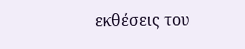εκθέσεις του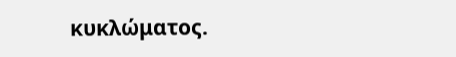κυκλώματος.